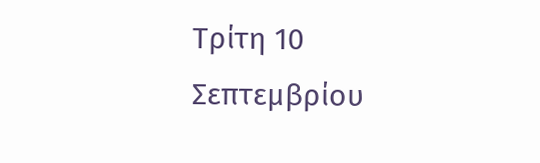Τρίτη 10 Σεπτεμβρίου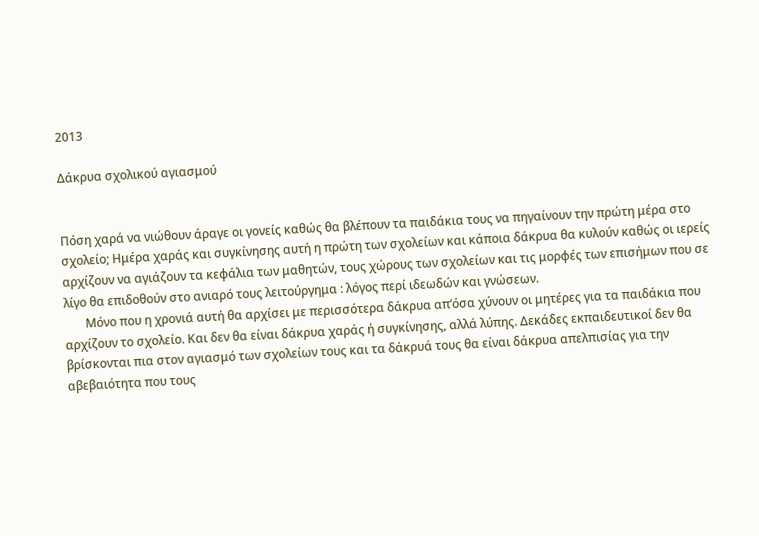2013

Δάκρυα σχολικού αγιασμού


Πόση χαρά να νιώθουν άραγε οι γονείς καθώς θα βλέπουν τα παιδάκια τους να πηγαίνουν την πρώτη μέρα στο σχολείο; Ημέρα χαράς και συγκίνησης αυτή η πρώτη των σχολείων και κάποια δάκρυα θα κυλούν καθώς οι ιερείς αρχίζουν να αγιάζουν τα κεφάλια των μαθητών, τους χώρους των σχολείων και τις μορφές των επισήμων που σε λίγο θα επιδοθούν στο ανιαρό τους λειτούργημα : λόγος περί ιδεωδών και γνώσεων.
       Μόνο που η χρονιά αυτή θα αρχίσει με περισσότερα δάκρυα απ’όσα χύνουν οι μητέρες για τα παιδάκια που αρχίζουν το σχολείο. Και δεν θα είναι δάκρυα χαράς ή συγκίνησης, αλλά λύπης. Δεκάδες εκπαιδευτικοί δεν θα βρίσκονται πια στον αγιασμό των σχολείων τους και τα δάκρυά τους θα είναι δάκρυα απελπισίας για την αβεβαιότητα που τους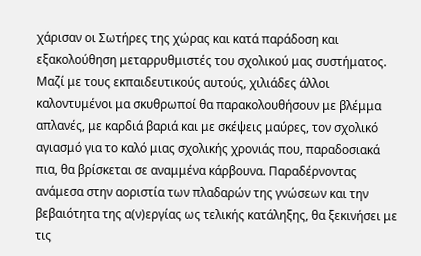χάρισαν οι Σωτήρες της χώρας και κατά παράδοση και εξακολούθηση μεταρρυθμιστές του σχολικού μας συστήματος. Μαζί με τους εκπαιδευτικούς αυτούς, χιλιάδες άλλοι καλοντυμένοι μα σκυθρωποί θα παρακολουθήσουν με βλέμμα απλανές, με καρδιά βαριά και με σκέψεις μαύρες, τον σχολικό αγιασμό για το καλό μιας σχολικής χρονιάς που, παραδοσιακά πια, θα βρίσκεται σε αναμμένα κάρβουνα. Παραδέρνοντας ανάμεσα στην αοριστία των πλαδαρών της γνώσεων και την βεβαιότητα της α(ν)εργίας ως τελικής κατάληξης, θα ξεκινήσει με τις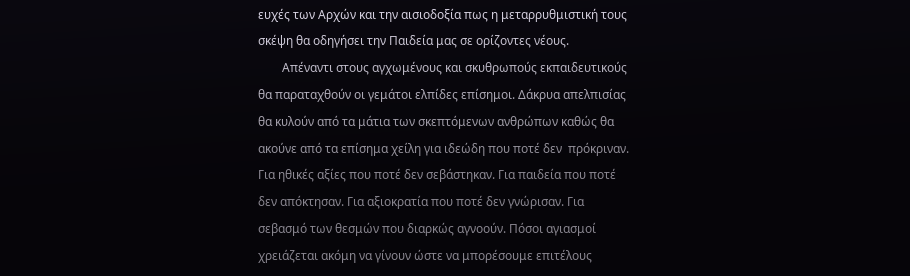ευχές των Αρχών και την αισιοδοξία πως η μεταρρυθμιστική τους σκέψη θα οδηγήσει την Παιδεία μας σε ορίζοντες νέους.
        Απέναντι στους αγχωμένους και σκυθρωπούς εκπαιδευτικούς θα παραταχθούν οι γεμάτοι ελπίδες επίσημοι. Δάκρυα απελπισίας θα κυλούν από τα μάτια των σκεπτόμενων ανθρώπων καθώς θα ακούνε από τα επίσημα χείλη για ιδεώδη που ποτέ δεν  πρόκριναν. Για ηθικές αξίες που ποτέ δεν σεβάστηκαν. Για παιδεία που ποτέ δεν απόκτησαν. Για αξιοκρατία που ποτέ δεν γνώρισαν. Για σεβασμό των θεσμών που διαρκώς αγνοούν. Πόσοι αγιασμοί χρειάζεται ακόμη να γίνουν ώστε να μπορέσουμε επιτέλους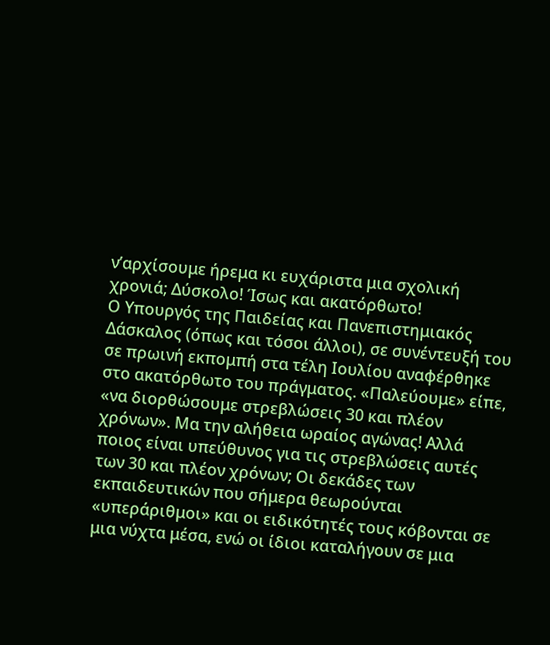ν’αρχίσουμε ήρεμα κι ευχάριστα μια σχολική χρονιά; Δύσκολο! Ίσως και ακατόρθωτο!
Ο Υπουργός της Παιδείας και Πανεπιστημιακός Δάσκαλος (όπως και τόσοι άλλοι), σε συνέντευξή του σε πρωινή εκπομπή στα τέλη Ιουλίου αναφέρθηκε στο ακατόρθωτο του πράγματος. «Παλεύουμε» είπε, «να διορθώσουμε στρεβλώσεις 30 και πλέον χρόνων». Μα την αλήθεια ωραίος αγώνας! Αλλά ποιος είναι υπεύθυνος για τις στρεβλώσεις αυτές των 30 και πλέον χρόνων; Οι δεκάδες των εκπαιδευτικών που σήμερα θεωρούνται «υπεράριθμοι» και οι ειδικότητές τους κόβονται σε μια νύχτα μέσα, ενώ οι ίδιοι καταλήγουν σε μια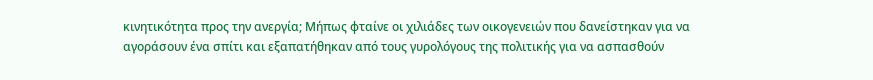κινητικότητα προς την ανεργία; Μήπως φταίνε οι χιλιάδες των οικογενειών που δανείστηκαν για να αγοράσουν ένα σπίτι και εξαπατήθηκαν από τους γυρολόγους της πολιτικής για να ασπασθούν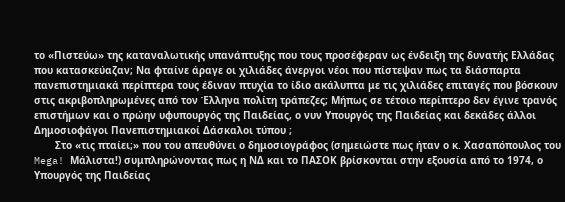το «Πιστεύω» της καταναλωτικής υπανάπτυξης που τους προσέφεραν ως ένδειξη της δυνατής Ελλάδας που κατασκεύαζαν; Να φταίνε άραγε οι χιλιάδες άνεργοι νέοι που πίστεψαν πως τα διάσπαρτα πανεπιστημιακά περίπτερα τους έδιναν πτυχία το ίδιο ακάλυπτα με τις χιλιάδες επιταγές που βόσκουν στις ακριβοπληρωμένες από τον Έλληνα πολίτη τράπεζες; Μήπως σε τέτοιο περίπτερο δεν έγινε τρανός επιστήμων και ο πρώην υφυπουργός της Παιδείας, ο νυν Υπουργός της Παιδείας και δεκάδες άλλοι Δημοσιοφάγοι Πανεπιστημιακοί Δάσκαλοι τύπου ;
       Στο «τις πταίει;» που του απευθύνει ο δημοσιογράφος (σημειώστε πως ήταν ο κ. Χασαπόπουλος του Mega! Mάλιστα!) συμπληρώνοντας πως η ΝΔ και το ΠΑΣΟΚ βρίσκονται στην εξουσία από το 1974, ο Υπουργός της Παιδείας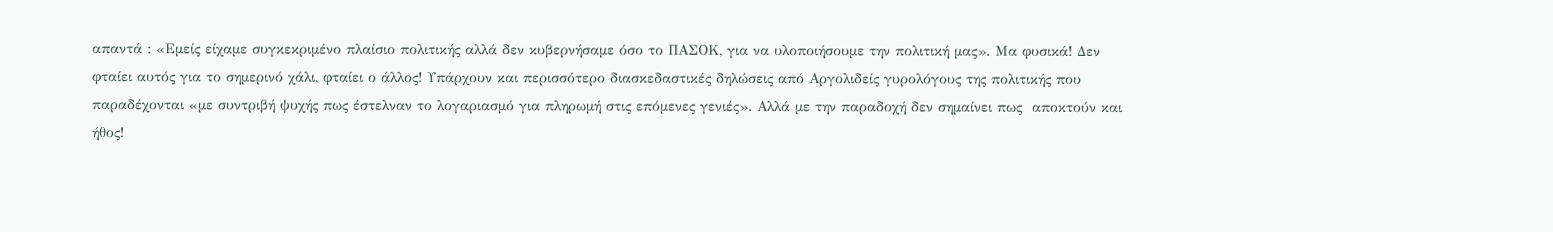απαντά : «Εμείς είχαμε συγκεκριμένο πλαίσιο πολιτικής αλλά δεν κυβερνήσαμε όσο το ΠΑΣΟΚ, για να υλοποιήσουμε την πολιτική μας». Μα φυσικά! Δεν φταίει αυτός για το σημερινό χάλι, φταίει ο άλλος! Υπάρχουν και περισσότερο διασκεδαστικές δηλώσεις από Αργολιδείς γυρολόγους της πολιτικής που παραδέχονται «με συντριβή ψυχής πως έστελναν το λογαριασμό για πληρωμή στις επόμενες γενιές». Αλλά με την παραδοχή δεν σημαίνει πως  αποκτούν και ήθος!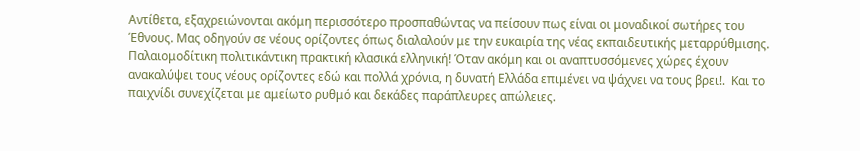Αντίθετα, εξαχρειώνονται ακόμη περισσότερο προσπαθώντας να πείσουν πως είναι οι μοναδικοί σωτήρες του Έθνους. Μας οδηγούν σε νέους ορίζοντες όπως διαλαλούν με την ευκαιρία της νέας εκπαιδευτικής μεταρρύθμισης. Παλαιομοδίτικη πολιτικάντικη πρακτική κλασικά ελληνική! Όταν ακόμη και οι αναπτυσσόμενες χώρες έχουν ανακαλύψει τους νέους ορίζοντες εδώ και πολλά χρόνια, η δυνατή Ελλάδα επιμένει να ψάχνει να τους βρει!.  Και το παιχνίδι συνεχίζεται με αμείωτο ρυθμό και δεκάδες παράπλευρες απώλειες.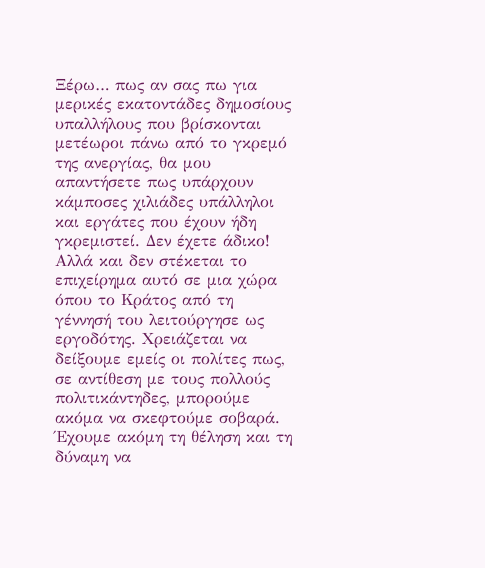Ξέρω… πως αν σας πω για μερικές εκατοντάδες δημοσίους υπαλλήλους που βρίσκονται μετέωροι πάνω από το γκρεμό της ανεργίας, θα μου απαντήσετε πως υπάρχουν κάμποσες χιλιάδες υπάλληλοι και εργάτες που έχουν ήδη γκρεμιστεί. Δεν έχετε άδικο! Αλλά και δεν στέκεται το επιχείρημα αυτό σε μια χώρα όπου το Κράτος από τη γέννησή του λειτούργησε ως εργοδότης. Χρειάζεται να δείξουμε εμείς οι πολίτες πως, σε αντίθεση με τους πολλούς πολιτικάντηδες, μπορούμε ακόμα να σκεφτούμε σοβαρά. Έχουμε ακόμη τη θέληση και τη δύναμη να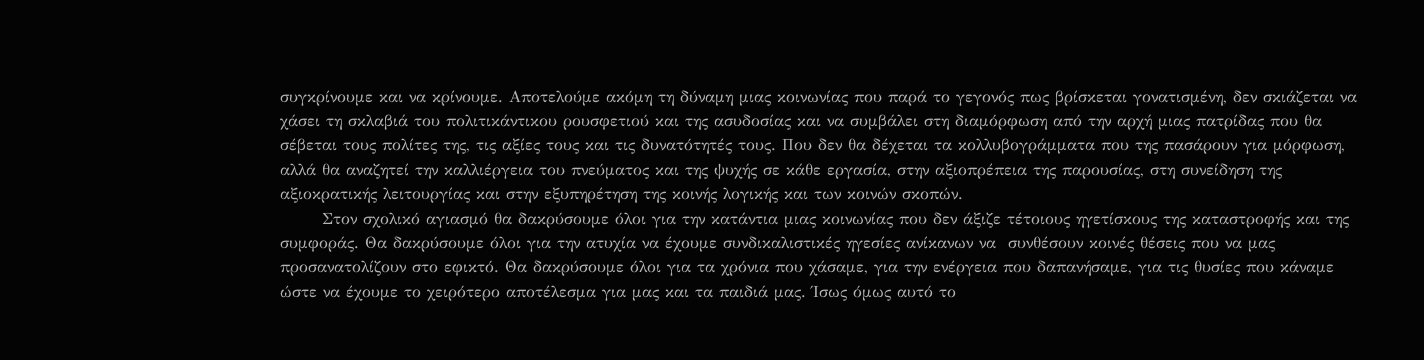συγκρίνουμε και να κρίνουμε. Αποτελούμε ακόμη τη δύναμη μιας κοινωνίας που παρά το γεγονός πως βρίσκεται γονατισμένη, δεν σκιάζεται να χάσει τη σκλαβιά του πολιτικάντικου ρουσφετιού και της ασυδοσίας και να συμβάλει στη διαμόρφωση από την αρχή μιας πατρίδας που θα σέβεται τους πολίτες της, τις αξίες τους και τις δυνατότητές τους. Που δεν θα δέχεται τα κολλυβογράμματα που της πασάρουν για μόρφωση, αλλά θα αναζητεί την καλλιέργεια του πνεύματος και της ψυχής σε κάθε εργασία, στην αξιοπρέπεια της παρουσίας, στη συνείδηση της αξιοκρατικής λειτουργίας και στην εξυπηρέτηση της κοινής λογικής και των κοινών σκοπών.
       Στον σχολικό αγιασμό θα δακρύσουμε όλοι για την κατάντια μιας κοινωνίας που δεν άξιζε τέτοιους ηγετίσκους της καταστροφής και της συμφοράς. Θα δακρύσουμε όλοι για την ατυχία να έχουμε συνδικαλιστικές ηγεσίες ανίκανων να  συνθέσουν κοινές θέσεις που να μας προσανατολίζουν στο εφικτό. Θα δακρύσουμε όλοι για τα χρόνια που χάσαμε, για την ενέργεια που δαπανήσαμε, για τις θυσίες που κάναμε ώστε να έχουμε το χειρότερο αποτέλεσμα για μας και τα παιδιά μας. Ίσως όμως αυτό το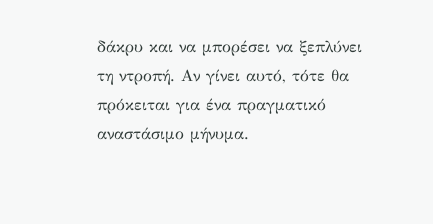δάκρυ και να μπορέσει να ξεπλύνει τη ντροπή. Αν γίνει αυτό, τότε θα πρόκειται για ένα πραγματικό αναστάσιμο μήνυμα.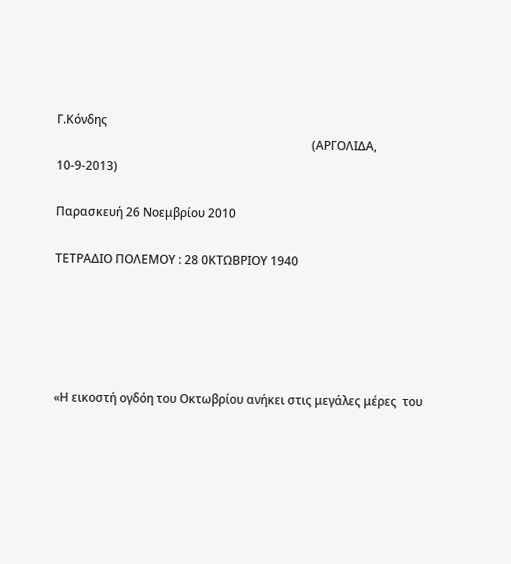Γ.Κόνδης
                                                                                     (ΑΡΓΟΛΙΔΑ, 10-9-2013)

Παρασκευή 26 Νοεμβρίου 2010

ΤΕΤΡΑΔΙΟ ΠΟΛΕΜΟΥ : 28 0ΚΤΩΒΡΙΟΥ 1940





«Η εικοστή ογδόη του Οκτωβρίου ανήκει στις μεγάλες μέρες  του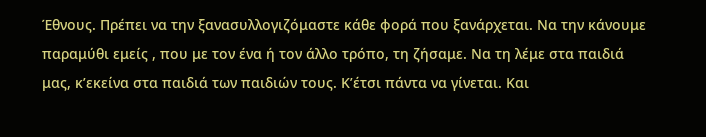Έθνους. Πρέπει να την ξανασυλλογιζόμαστε κάθε φορά που ξανάρχεται. Να την κάνουμε παραμύθι εμείς , που με τον ένα ή τον άλλο τρόπο, τη ζήσαμε. Να τη λέμε στα παιδιά μας, κ’εκείνα στα παιδιά των παιδιών τους. Κ’έτσι πάντα να γίνεται. Και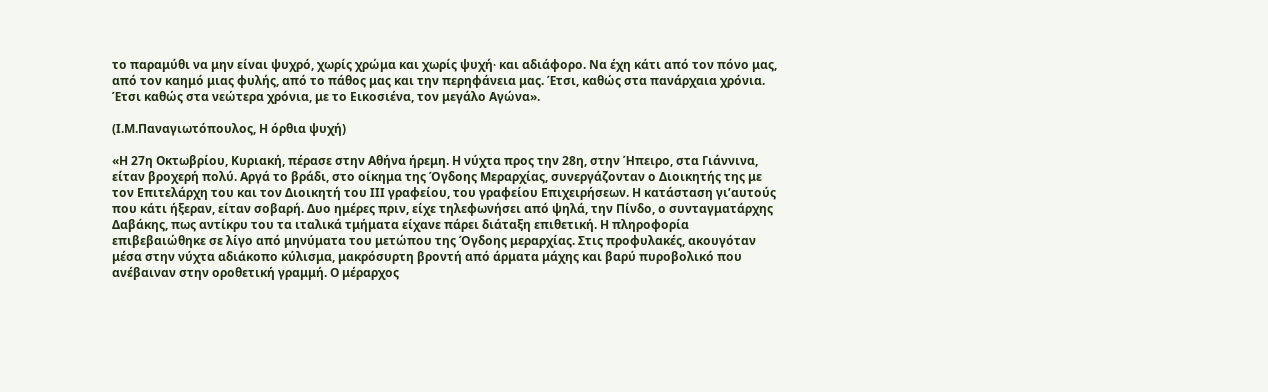το παραμύθι να μην είναι ψυχρό, χωρίς χρώμα και χωρίς ψυχή∙ και αδιάφορο. Να έχη κάτι από τον πόνο μας, από τον καημό μιας φυλής, από το πάθος μας και την περηφάνεια μας. Έτσι, καθώς στα πανάρχαια χρόνια. Έτσι καθώς στα νεώτερα χρόνια, με το Εικοσιένα, τον μεγάλο Αγώνα».

(Ι.Μ.Παναγιωτόπουλος, Η όρθια ψυχή)

«Η 27η Οκτωβρίου, Κυριακή, πέρασε στην Αθήνα ήρεμη. Η νύχτα προς την 28η, στην Ήπειρο, στα Γιάννινα, είταν βροχερή πολύ. Αργά το βράδι, στο οίκημα της Όγδοης Μεραρχίας, συνεργάζονταν ο Διοικητής της με τον Επιτελάρχη του και τον Διοικητή του ΙΙΙ γραφείου, του γραφείου Επιχειρήσεων. Η κατάσταση γι’αυτούς που κάτι ήξεραν, είταν σοβαρή. Δυο ημέρες πριν, είχε τηλεφωνήσει από ψηλά, την Πίνδο, ο συνταγματάρχης Δαβάκης, πως αντίκρυ του τα ιταλικά τμήματα είχανε πάρει διάταξη επιθετική. Η πληροφορία επιβεβαιώθηκε σε λίγο από μηνύματα του μετώπου της Όγδοης μεραρχίας. Στις προφυλακές, ακουγόταν μέσα στην νύχτα αδιάκοπο κύλισμα, μακρόσυρτη βροντή από άρματα μάχης και βαρύ πυροβολικό που ανέβαιναν στην οροθετική γραμμή. Ο μέραρχος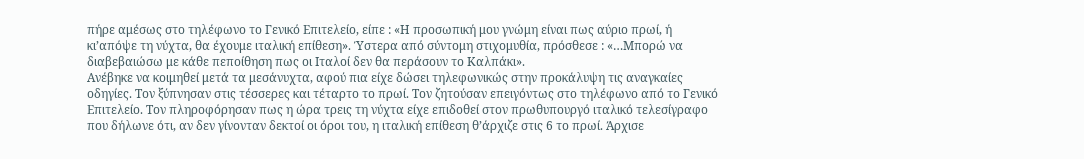πήρε αμέσως στο τηλέφωνο το Γενικό Επιτελείο, είπε : «Η προσωπική μου γνώμη είναι πως αύριο πρωί, ή κι’απόψε τη νύχτα, θα έχουμε ιταλική επίθεση». Ύστερα από σύντομη στιχομυθία, πρόσθεσε : «…Μπορώ να διαβεβαιώσω με κάθε πεποίθηση πως οι Ιταλοί δεν θα περάσουν το Καλπάκι».
Ανέβηκε να κοιμηθεί μετά τα μεσάνυχτα, αφού πια είχε δώσει τηλεφωνικώς στην προκάλυψη τις αναγκαίες οδηγίες. Τον ξύπνησαν στις τέσσερες και τέταρτο το πρωί. Τον ζητούσαν επειγόντως στο τηλέφωνο από το Γενικό Επιτελείο. Τον πληροφόρησαν πως η ώρα τρεις τη νύχτα είχε επιδοθεί στον πρωθυπουργό ιταλικό τελεσίγραφο που δήλωνε ότι, αν δεν γίνονταν δεκτοί οι όροι του, η ιταλική επίθεση θ’άρχιζε στις 6 το πρωί. Άρχισε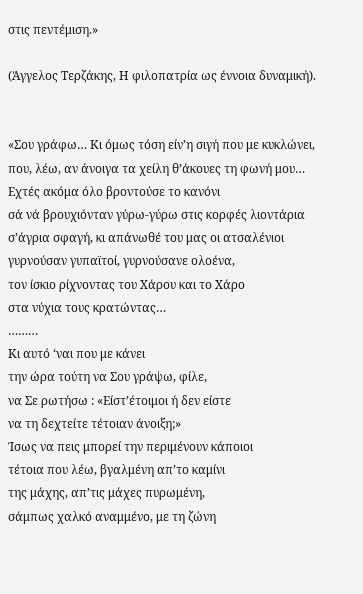στις πεντέμιση.»

(Άγγελος Τερζάκης, Η φιλοπατρία ως έννοια δυναμική).


«Σου γράφω… Κι όμως τόση είν’η σιγή που με κυκλώνει,
που, λέω, αν άνοιγα τα χείλη θ’άκουες τη φωνή μου…
Εχτές ακόμα όλο βροντούσε το κανόνι
σά νά βρουχιόνταν γύρω-γύρω στις κορφές λιοντάρια
σ’άγρια σφαγή, κι απάνωθέ του μας οι ατσαλένιοι
γυρνούσαν γυπαϊτοί, γυρνούσανε ολοένα,
τον ίσκιο ρίχνοντας του Χάρου και το Χάρο
στα νύχια τους κρατώντας…
………
Κι αυτό ‘ναι που με κάνει
την ώρα τούτη να Σου γράψω, φίλε,
να Σε ρωτήσω : «Είστ’έτοιμοι ή δεν είστε
να τη δεχτείτε τέτοιαν άνοιξη;»
Ίσως να πεις μπορεί την περιμένουν κάποιοι
τέτοια που λέω, βγαλμένη απ’το καμίνι
της μάχης, απ’τις μάχες πυρωμένη,
σάμπως χαλκό αναμμένο, με τη ζώνη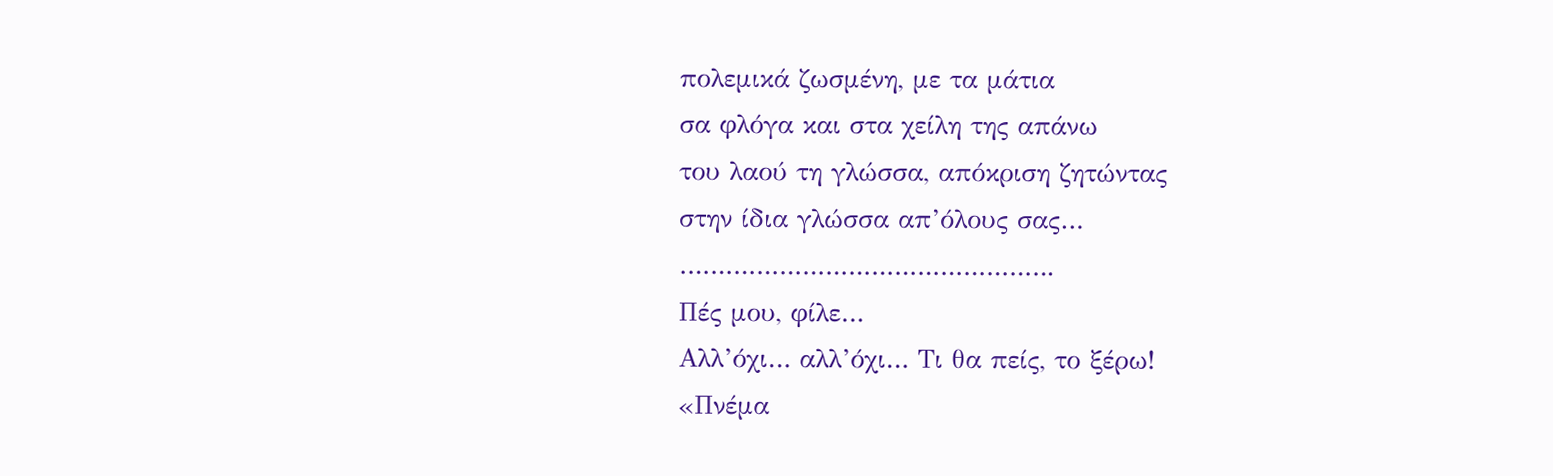πολεμικά ζωσμένη, με τα μάτια
σα φλόγα και στα χείλη της απάνω
του λαού τη γλώσσα, απόκριση ζητώντας
στην ίδια γλώσσα απ’όλους σας…
………………………………………….
Πές μου, φίλε…
Αλλ’όχι… αλλ’όχι… Τι θα πείς, το ξέρω!
«Πνέμα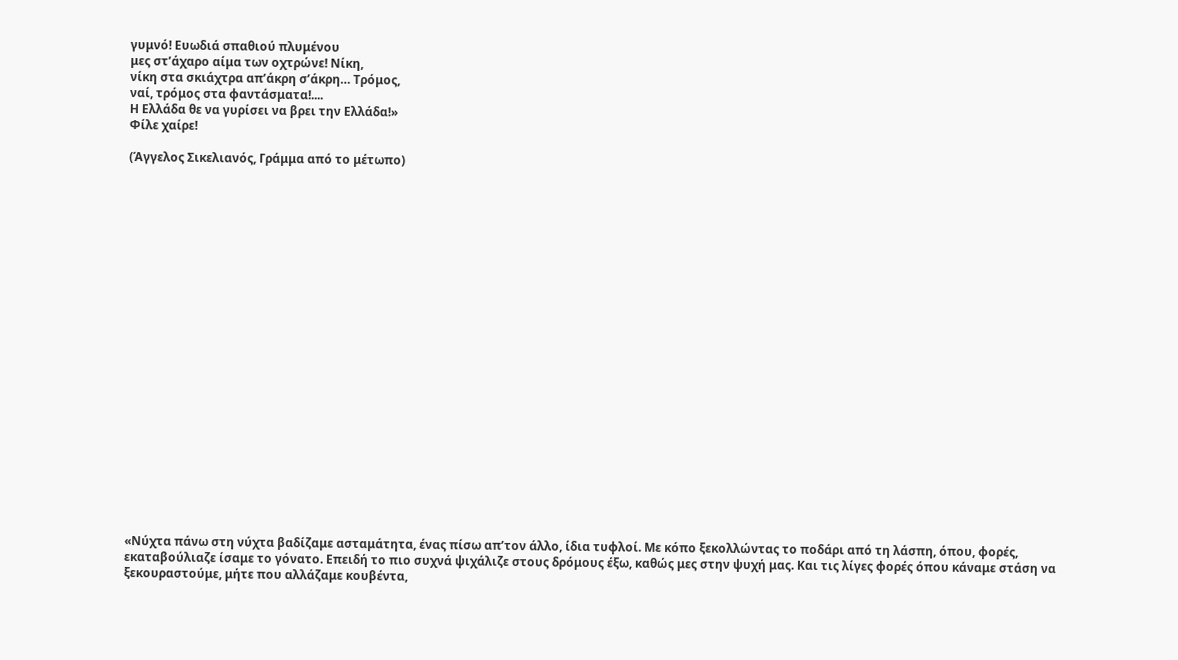γυμνό! Ευωδιά σπαθιού πλυμένου
μες στ’άχαρο αίμα των οχτρώνε! Νίκη,
νίκη στα σκιάχτρα απ’άκρη σ’άκρη… Τρόμος,
ναί, τρόμος στα φαντάσματα!....
Η Ελλάδα θε να γυρίσει να βρει την Ελλάδα!»
Φίλε χαίρε!

(Άγγελος Σικελιανός, Γράμμα από το μέτωπο)























«Νύχτα πάνω στη νύχτα βαδίζαμε ασταμάτητα, ένας πίσω απ’τον άλλο, ίδια τυφλοί. Με κόπο ξεκολλώντας το ποδάρι από τη λάσπη, όπου, φορές, εκαταβούλιαζε ίσαμε το γόνατο. Επειδή το πιο συχνά ψιχάλιζε στους δρόμους έξω, καθώς μες στην ψυχή μας. Και τις λίγες φορές όπου κάναμε στάση να ξεκουραστούμε, μήτε που αλλάζαμε κουβέντα,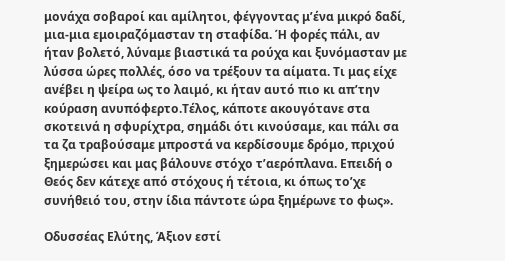μονάχα σοβαροί και αμίλητοι, φέγγοντας μ’ένα μικρό δαδί, μια-μια εμοιραζόμασταν τη σταφίδα. Ή φορές πάλι, αν ήταν βολετό, λύναμε βιαστικά τα ρούχα και ξυνόμασταν με λύσσα ώρες πολλές, όσο να τρέξουν τα αίματα. Τι μας είχε ανέβει η ψείρα ως το λαιμό, κι ήταν αυτό πιο κι απ’την κούραση ανυπόφερτο.Τέλος, κάποτε ακουγότανε στα σκοτεινά η σφυρίχτρα, σημάδι ότι κινούσαμε, και πάλι σα τα ζα τραβούσαμε μπροστά να κερδίσουμε δρόμο, πριχού ξημερώσει και μας βάλουνε στόχο τ’αερόπλανα. Επειδή ο Θεός δεν κάτεχε από στόχους ή τέτοια, κι όπως το’χε συνήθειό του, στην ίδια πάντοτε ώρα ξημέρωνε το φως».

Οδυσσέας Ελύτης, Άξιον εστί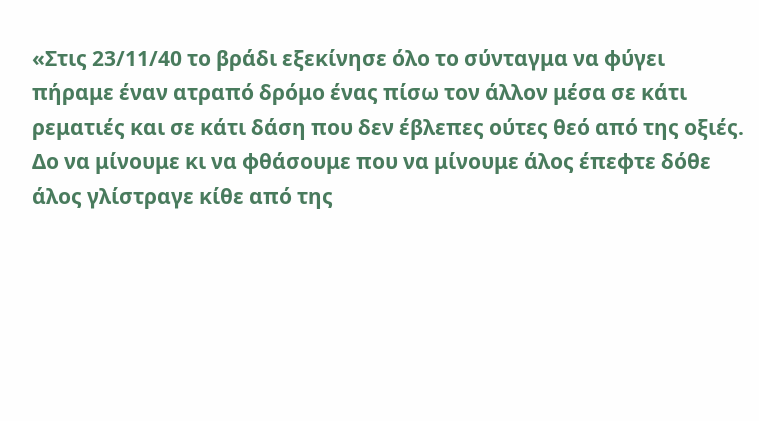«Στις 23/11/40 το βράδι εξεκίνησε όλο το σύνταγμα να φύγει πήραμε έναν ατραπό δρόμο ένας πίσω τον άλλον μέσα σε κάτι ρεματιές και σε κάτι δάση που δεν έβλεπες ούτες θεό από της οξιές. Δο να μίνουμε κι να φθάσουμε που να μίνουμε άλος έπεφτε δόθε άλος γλίστραγε κίθε από της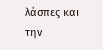λάσπες και την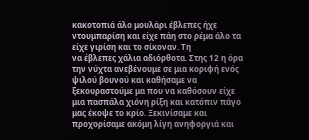κακοτοπιά άλο μουλάρι έβλεπες ήχε ντουμπαρίση και είχε πάη στο ρέμα άλο τα είχε γιρίση και το σίκοναν. Τη
να έβλεπες χάλια αδιόρθοτα. Στης 12 η όρα την νύχτα ανεβένουμε σε μια κοριφή ενός ψιλού βουνού και καθήσαμε να ξεκουραστούμε μα που να καθόσουν είχε μια πασπάλα χιόνη ρίξη και κατόπιν πάγο μας έκοψε το κρίο. Ξεκινίσαμε και προχορίσαμε ακόμη λίγη ανηφοργιά και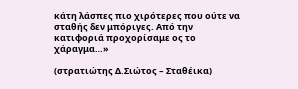κάτη λάσπες πιο χιρότερες που ούτε να σταθής δεν μπόριγες. Από την κατιφοριά προχορίσαμε ος το χάραγμα…»

(στρατιώτης Δ.Σιώτος – Σταθέικα)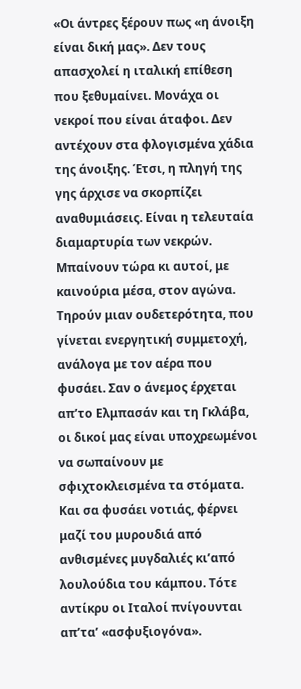«Οι άντρες ξέρουν πως «η άνοιξη είναι δική μας». Δεν τους απασχολεί η ιταλική επίθεση που ξεθυμαίνει. Μονάχα οι νεκροί που είναι άταφοι. Δεν αντέχουν στα φλογισμένα χάδια της άνοιξης. Έτσι, η πληγή της γης άρχισε να σκορπίζει αναθυμιάσεις. Είναι η τελευταία διαμαρτυρία των νεκρών. Μπαίνουν τώρα κι αυτοί, με καινούρια μέσα, στον αγώνα. Τηρούν μιαν ουδετερότητα, που γίνεται ενεργητική συμμετοχή, ανάλογα με τον αέρα που φυσάει. Σαν ο άνεμος έρχεται απ’το Ελμπασάν και τη Γκλάβα, οι δικοί μας είναι υποχρεωμένοι να σωπαίνουν με σφιχτοκλεισμένα τα στόματα. Και σα φυσάει νοτιάς, φέρνει μαζί του μυρουδιά από ανθισμένες μυγδαλιές κι’από λουλούδια του κάμπου. Τότε αντίκρυ οι Ιταλοί πνίγουνται απ’τα’ «ασφυξιογόνα».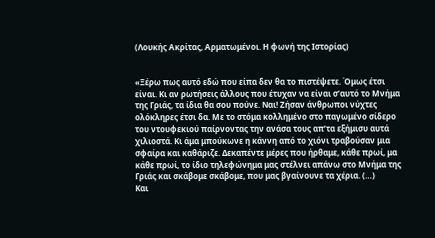(Λουκής Ακρίτας, Αρματωμένοι. Η φωνή της Ιστορίας)


«Ξέρω πως αυτό εδώ που είπα δεν θα το πιστέψετε. Όμως έτσι είναι. Κι αν ρωτήσεις άλλους που έτυχαν να είναι σ’αυτό το Μνήμα της Γριάς, τα ίδια θα σου πούνε. Ναι! Ζήσαν άνθρωποι νύχτες ολόκληρες έτσι δα. Με το στόμα κολλημένο στο παγωμένο σίδερο του ντουφεκιού παίρνοντας την ανάσα τους απ’τα εξήμισυ αυτά χιλιοστά. Κι άμα μπούκωνε η κάννη από το χιόνι τραβούσαν μια σφαίρα και καθάριζε. Δεκαπέντε μέρες που ήρθαμε, κάθε πρωί, μα κάθε πρωί, το ίδιο τηλεφώνημα μας στέλνει απάνω στο Μνήμα της Γριάς και σκάβομε σκάβομε, που μας βγαίνουνε τα χέρια. (…)
Και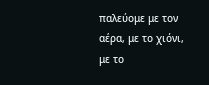παλεύομε με τον αέρα, με το χιόνι, με το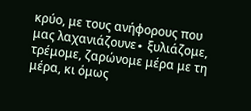κρύο, με τους ανήφορους που μας λαχανιάζουνε∙ ξυλιάζομε, τρέμομε, ζαρώνομε μέρα με τη μέρα, κι όμως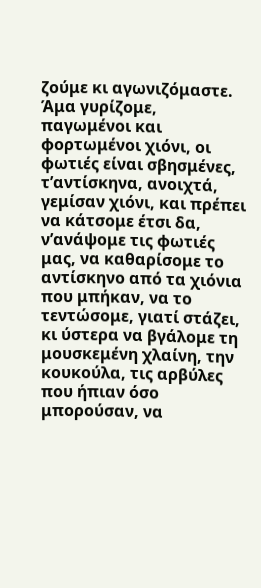ζούμε κι αγωνιζόμαστε. Άμα γυρίζομε, παγωμένοι και φορτωμένοι χιόνι, οι φωτιές είναι σβησμένες, τ’αντίσκηνα, ανοιχτά, γεμίσαν χιόνι, και πρέπει να κάτσομε έτσι δα, ν’ανάψομε τις φωτιές μας, να καθαρίσομε το αντίσκηνο από τα χιόνια που μπήκαν, να το τεντώσομε, γιατί στάζει, κι ύστερα να βγάλομε τη μουσκεμένη χλαίνη, την κουκούλα, τις αρβύλες που ήπιαν όσο μπορούσαν, να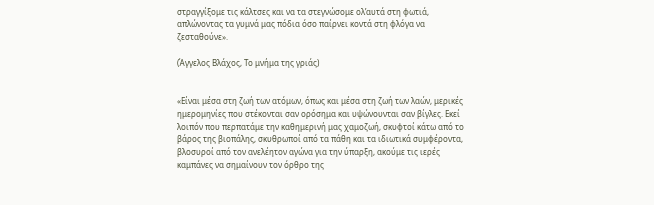στραγγίξομε τις κάλτσες και να τα στεγνώσομε ολ’αυτά στη φωτιά, απλώνοντας τα γυμνά μας πόδια όσο παίρνει κοντά στη φλόγα να ζεσταθούνε».

(Άγγελος Βλάχος, Το μνήμα της γριάς)


«Είναι μέσα στη ζωή των ατόμων, όπως και μέσα στη ζωή των λαών, μερικές ημερομηνίες που στέκονται σαν ορόσημα και υψώνουνται σαν βίγλες. Εκεί λοιπόν που περπατάμε την καθημερινή μας χαμοζωή, σκυφτοί κάτω από το βάρος της βιοπάλης, σκυθρωποί από τα πάθη και τα ιδιωτικά συμφέροντα, βλοσυροί από τον ανελέητον αγώνα για την ύπαρξη, ακούμε τις ιερές καμπάνες να σημαίνουν τον όρθρο της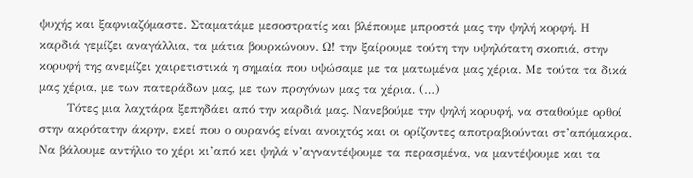ψυχής και ξαφνιαζόμαστε. Σταματάμε μεσοστρατίς και βλέπουμε μπροστά μας την ψηλή κορφή. Η καρδιά γεμίζει αναγάλλια, τα μάτια βουρκώνουν. Ω! την ξαίρουμε τούτη την υψηλότατη σκοπιά, στην κορυφή της ανεμίζει χαιρετιστικά η σημαία που υψώσαμε με τα ματωμένα μας χέρια. Με τούτα τα δικά μας χέρια, με των πατεράδων μας, με των προγόνων μας τα χέρια. (…)
       Τότες μια λαχτάρα ξεπηδάει από την καρδιά μας. Νανεβούμε την ψηλή κορυφή, να σταθούμε ορθοί στην ακρότατην άκρην, εκεί που ο ουρανός είναι ανοιχτός και οι ορίζοντες αποτραβιούνται στ’απόμακρα. Να βάλουμε αντήλιο το χέρι κι’από κει ψηλά ν’αγναντέψουμε τα περασμένα, να μαντέψουμε και τα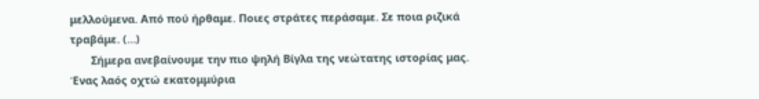μελλούμενα. Από πού ήρθαμε. Ποιες στράτες περάσαμε. Σε ποια ριζικά τραβάμε. (…)
       Σήμερα ανεβαίνουμε την πιο ψηλή Βίγλα της νεώτατης ιστορίας μας. Ένας λαός οχτώ εκατομμύρια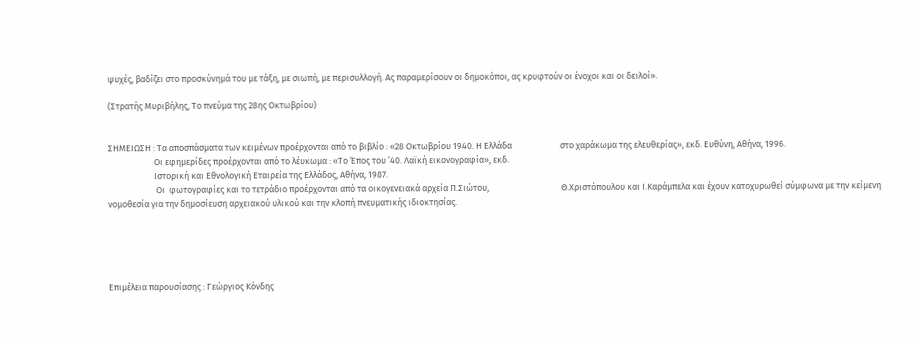ψυχές, βαδίζει στο προσκύνημά του με τάξη, με σιωπή, με περισυλλογή. Ας παραμερίσουν οι δημοκόποι, ας κρυφτούν οι ένοχοι και οι δειλοί».

(Στρατής Μυριβήλης, Το πνεύμα της 28ης Οκτωβρίου)


ΣΗΜΕΙΩΣΗ : Τα αποσπάσματα των κειμένων προέρχονται από το βιβλίο : «28 Οκτωβρίου 1940. Η Ελλάδα                        στο χαράκωμα της ελευθερίας», εκδ. Ευθύνη, Αθήνα, 1996.
                       Οι εφημερίδες προέρχονται από το λέυκωμα : «Το Έπος του ’40. Λαϊκή εικονογραφία», εκδ.
                       Ιστορική και Εθνολογική Εταιρεία της Ελλάδος, Αθήνα, 1987.
                        Οι  φωτογραφίες και το τετράδιο προέρχονται από τα οικογενειακά αρχεία Π.Σιώτου,                                    Θ.Χριστόπουλου και Ι.Καράμπελα και έχουν κατοχυρωθεί σύμφωνα με την κείμενη                           νομοθεσία για την δημοσίευση αρχειακού υλικού και την κλοπή πνευματικής ιδιοκτησίας.





Επιμέλεια παρουσίασης : Γεώργιος Κόνδης